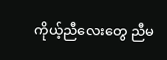ကိုယ့်ညီလေးတွေ ညီမ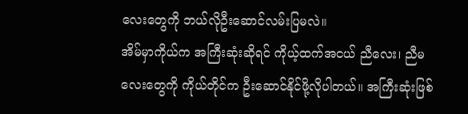လေးတွေကို ဘယ်လိုဦးဆောင်လမ်းပြမလဲ။
အိမ်မှာကိုယ်က အကြီးဆုံးဆိုရင် ကိုယ့်ထက်အငယ် ညီလေး၊ ညီမလေးတွေကို ကိုယ်တိုင်က ဦးဆောင်နိုင်ဖို့လိုပါတယ်။ အကြီးဆုံးဖြစ်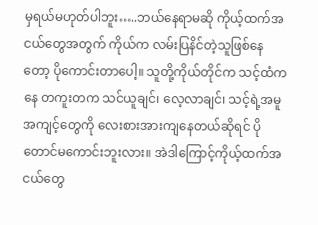မှရယ်မဟုတ်ပါဘူး…..ဘယ်နေရာမဆို ကိုယ့်ထက်အငယ်တွေအတွက် ကိုယ်က လမ်းပြနိင်တဲ့သူဖြစ်နေတော့ ပိုကောင်းတာပေါ့။ သူတို့ကိုယ်တိုင်က သင့်ထံကနေ တကူးတက သင်ယူချင်၊ လေ့လာချင်၊ သင့်ရဲ့အမူအကျင့်တွေကို လေးစားအားကျနေတယ်ဆိုရင် ပိုတောင်မကောင်းဘူးလား။ အဲဒါကြောင့်ကိုယ့်ထက်အငယ်တွေ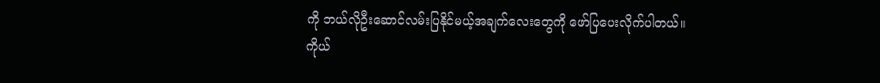ကို ဘယ်လိုဦးဆောင်လမ်းပြနိုင်မယ့်အချက်လေးတွေကို ဖော်ပြပေးလိုက်ပါတယ်။
ကိုယ်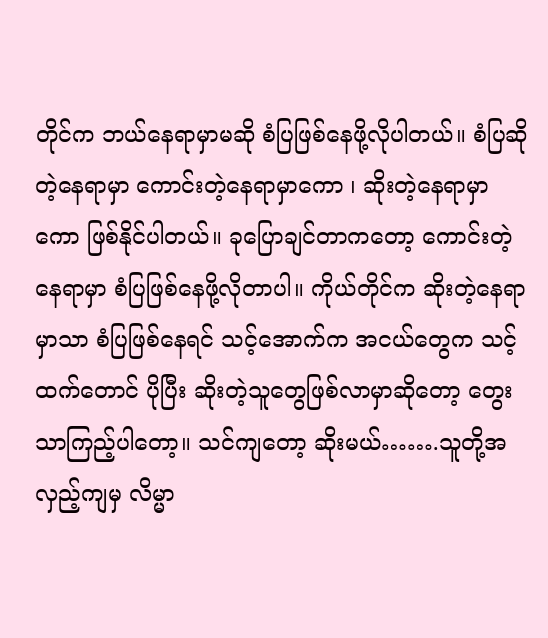တိုင်က ဘယ်နေရာမှာမဆို စံပြဖြစ်နေဖို့လိုပါတယ်။ စံပြဆိုတဲ့နေရာမှာ ကောင်းတဲ့နေရာမှာကော ၊ ဆိုးတဲ့နေရာမှာကော ဖြစ်နိုင်ပါတယ်။ ခုပြောချင်တာကတော့ ကောင်းတဲ့နေရာမှာ စံပြဖြစ်နေဖို့လိုတာပါ။ ကိုယ်တိုင်က ဆိုးတဲ့နေရာမှာသာ စံပြဖြစ်နေရင် သင့်အောက်က အငယ်တွေက သင့်ထက်တောင် ပိုပြီး ဆိုးတဲ့သူတွေဖြစ်လာမှာဆိုတော့ တွေးသာကြည့်ပါတော့။ သင်ကျတော့ ဆိုးမယ်…….သူတို့အလှည့်ကျမှ လိမ္မာ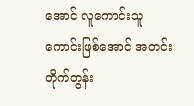အောင် လူကောင်းသူကောင်းဖြစ်အောင် အတင်းတိုက်တွန်း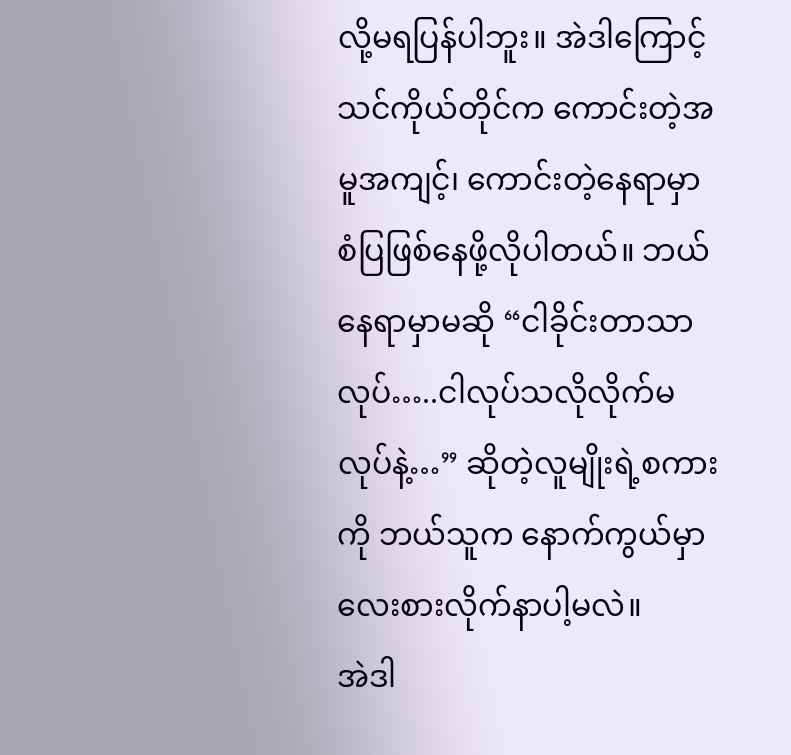လို့မရပြန်ပါဘူး။ အဲဒါကြောင့် သင်ကိုယ်တိုင်က ကောင်းတဲ့အမူအကျင့်၊ ကောင်းတဲ့နေရာမှာ စံပြဖြစ်နေဖို့လိုပါတယ်။ ဘယ်နေရာမှာမဆို “ငါခိုင်းတာသာလုပ်…..ငါလုပ်သလိုလိုက်မလုပ်နဲ့…” ဆိုတဲ့လူမျိုးရဲ့စကားကို ဘယ်သူက နောက်ကွယ်မှာ လေးစားလိုက်နာပါ့မလဲ။
အဲဒါ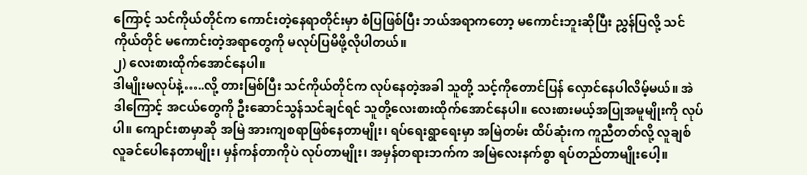ကြောင့် သင်ကိုယ်တိုင်က ကောင်းတဲ့နေရာတိုင်းမှာ စံပြဖြစ်ပြီး ဘယ်အရာကတော့ မကောင်းဘူးဆိုပြီး ညွှန်ပြလို့ သင်ကိုယ်တိုင် မကောင်းတဲ့အရာတွေကို မလုပ်ပြမိဖို့လိုပါတယ်။
၂) လေးစားထိုက်အောင်နေပါ။
ဒါမျိုးမလုပ်နဲ့…..လို့ တားမြစ်ပြီး သင်ကိုယ်တိုင်က လုပ်နေတဲ့အခါ သူတို့ သင့်ကိုတောင်ပြန် လှောင်နေပါလိမ့်မယ်။ အဲဒါကြောင့် အငယ်တွေကို ဦးဆောင်သွန်သင်ချင်ရင် သူတို့လေးစားထိုက်အောင်နေပါ။ လေးစားမယ့်အပြုအမူမျိုးကို လုပ်ပါ။ ကျောင်းစာမှာဆို အမြဲ အားကျစရာဖြစ်နေတာမျိုး၊ ရပ်ရေးရွာရေးမှာ အမြဲတမ်း ထိပ်ဆုံးက ကူညီတတ်လို့ လူချစ်လူခင်ပေါနေတာမျိုး၊ မှန်ကန်တာကိုပဲ လုပ်တာမျိုး၊ အမှန်တရားဘက်က အမြဲလေးနက်စွာ ရပ်တည်တာမျိုးပေါ့။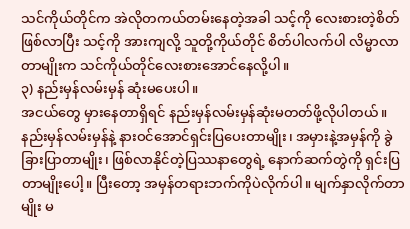သင်ကိုယ်တိုင်က အဲလိုတကယ်တမ်းနေတဲ့အခါ သင့်ကို လေးစားတဲ့စိတ်ဖြစ်လာပြီး သင့်ကို အားကျလို့ သူတို့ကိုယ်တိုင် စိတ်ပါလက်ပါ လိမ္မာလာတာမျိုးက သင်ကိုယ်တိုင်လေးစားအောင်နေလို့ပါ။
၃) နည်းမှန်လမ်းမှန် ဆုံးမပေးပါ။
အငယ်တွေ မှားနေတာရှိရင် နည်းမှန်လမ်းမှန်ဆုံးမတတ်ဖို့လိုပါတယ်။ နည်းမှန်လမ်းမှန်နဲ့ နားဝင်အောင်ရှင်းပြပေးတာမျိုး၊ အမှားနဲ့အမှန်ကို ခွဲခြားပြာတာမျိုး၊ ဖြစ်လာနိုင်တဲ့ပြဿနာတွေရဲ့ နောက်ဆက်တွဲကို ရှင်းပြတာမျိုးပေါ့။ ပြီးတော့ အမှန်တရားဘက်ကိုပဲလိုက်ပါ။ မျက်နှာလိုက်တာမျိုး မ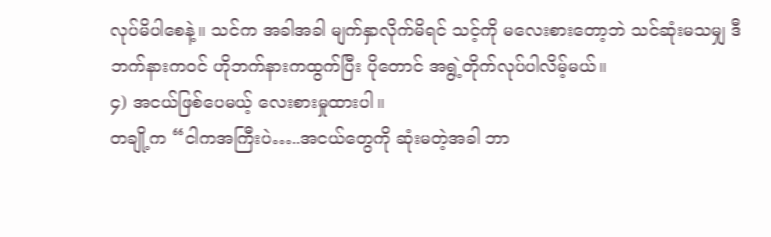လုပ်မိပါစေနဲ့။ သင်က အခါအခါ မျက်နှာလိုက်မိရင် သင့်ကို မလေးစားတော့ဘဲ သင်ဆုံးမသမျှ ဒီဘက်နားကဝင် ဟိုဘက်နားကထွက်ပြီး ပိုတောင် အရွဲ့တိုက်လုပ်ပါလိမ့်မယ်။
၄) အငယ်ဖြစ်ပေမယ့် လေးစားမှုထားပါ။
တချို့က “ငါကအကြီးပဲ…..အငယ်တွေကို ဆုံးမတဲ့အခါ ဘာ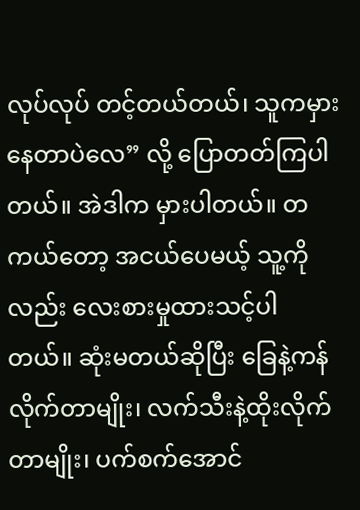လုပ်လုပ် တင့်တယ်တယ်၊ သူကမှားနေတာပဲလေ” လို့ ပြောတတ်ကြပါတယ်။ အဲဒါက မှားပါတယ်။ တကယ်တော့ အငယ်ပေမယ့် သူ့ကိုလည်း လေးစားမှုထားသင့်ပါတယ်။ ဆုံးမတယ်ဆိုပြီး ခြေနဲ့ကန်လိုက်တာမျိုး၊ လက်သီးနဲ့ထိုးလိုက်တာမျိုး၊ ပက်စက်အောင်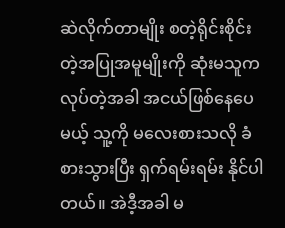ဆဲလိုက်တာမျိုး စတဲ့ရိုင်းစိုင်းတဲ့အပြုအမူမျိုးကို ဆုံးမသူက လုပ်တဲ့အခါ အငယ်ဖြစ်နေပေမယ့် သူ့ကို မလေးစားသလို ခံစားသွားပြီး ရှက်ရမ်းရမ်း နိုင်ပါတယ်။ အဲဒီ့အခါ မ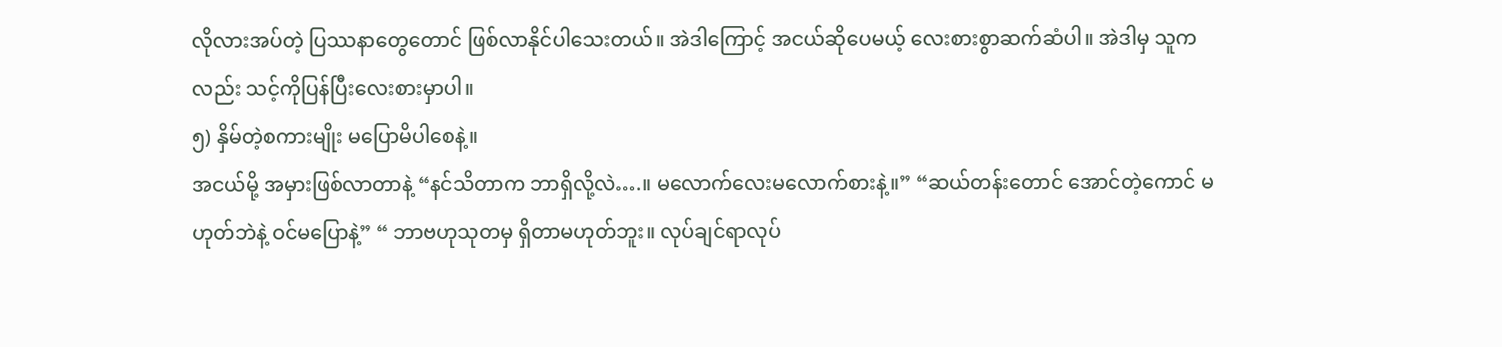လိုလားအပ်တဲ့ ပြဿနာတွေတောင် ဖြစ်လာနိုင်ပါသေးတယ်။ အဲဒါကြောင့် အငယ်ဆိုပေမယ့် လေးစားစွာဆက်ဆံပါ။ အဲဒါမှ သူကလည်း သင့်ကိုပြန်ပြီးလေးစားမှာပါ။
၅) နှိမ်တဲ့စကားမျိုး မပြောမိပါစေနဲ့။
အငယ်မို့ အမှားဖြစ်လာတာနဲ့ “နင်သိတာက ဘာရှိလို့လဲ….။ မလောက်လေးမလောက်စားနဲ့။” “ဆယ်တန်းတောင် အောင်တဲ့ကောင် မဟုတ်ဘဲနဲ့ ဝင်မပြောနဲ့” “ ဘာဗဟုသုတမှ ရှိတာမဟုတ်ဘူး။ လုပ်ချင်ရာလုပ်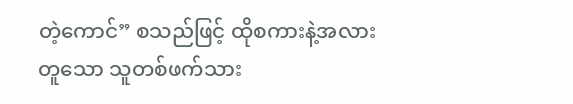တဲ့ကောင်” စသည်ဖြင့် ထိုစကားနဲ့အလားတူသော သူတစ်ဖက်သား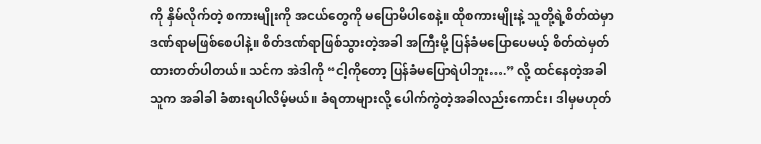ကို နှိမ်လိုက်တဲ့ စကားမျိုးကို အငယ်တွေကို မပြောမိပါစေနဲ့။ ထိုစကားမျိုးနဲ့ သူတို့ရဲ့စိတ်ထဲမှာ ဒဏ်ရာမဖြစ်စေပါနဲ့။ စိတ်ဒဏ်ရာဖြစ်သွားတဲ့အခါ အကြီးမို့ ပြန်ခံမပြောပေမယ့် စိတ်ထဲမှတ်ထားတတ်ပါတယ်။ သင်က အဲဒါကို “ငါ့ကိုတော့ ပြန်ခံမပြောရဲပါဘူး….” လို့ ထင်နေတဲ့အခါ သူက အခါခါ ခံစားရပါလိမ့်မယ်။ ခံရတာများလို့ ပေါက်ကွဲတဲ့အခါလည်းကောင်း၊ ဒါမှမဟုတ်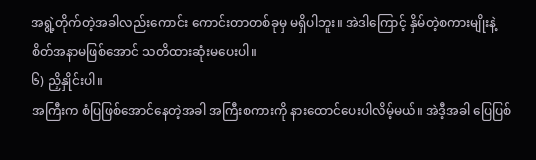အရွဲ့တိုက်တဲ့အခါလည်းကောင်း ကောင်းတာတစ်ခုမှ မရှိပါဘူး။ အဲဒါကြောင့် နှိမ်တဲ့စကားမျိုးနဲ့ စိတ်အနာမဖြစ်အောင် သတိထားဆုံးမပေးပါ။
၆) ညှိနှိုင်းပါ။
အကြီးက စံပြဖြစ်အောင်နေတဲ့အခါ အကြီးစကားကို နားထောင်ပေးပါလိမ့်မယ်။ အဲဒီ့အခါ ပြေပြစ်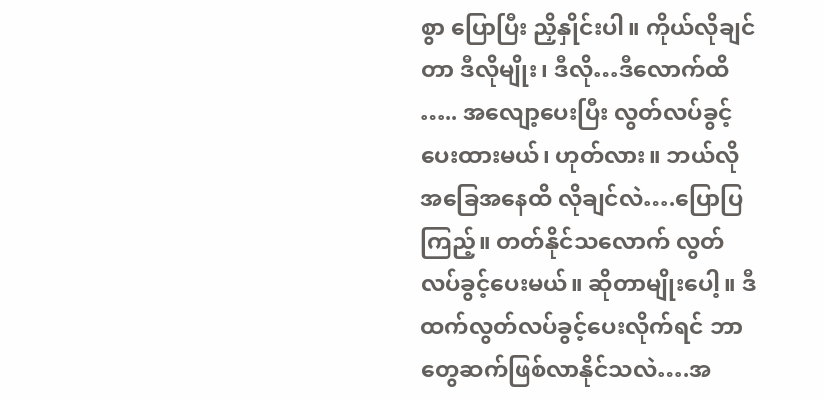စွာ ပြောပြီး ညှိနှိုင်းပါ။ ကိုယ်လိုချင်တာ ဒီလိုမျိုး၊ ဒီလို…ဒီလောက်ထိ ….. အလျော့ပေးပြီး လွတ်လပ်ခွင့်ပေးထားမယ်၊ ဟုတ်လား။ ဘယ်လိုအခြေအနေထိ လိုချင်လဲ….ပြောပြကြည့်။ တတ်နိုင်သလောက် လွတ်လပ်ခွင့်ပေးမယ်။ ဆိုတာမျိုးပေါ့။ ဒီထက်လွတ်လပ်ခွင့်ပေးလိုက်ရင် ဘာတွေဆက်ဖြစ်လာနိုင်သလဲ….အ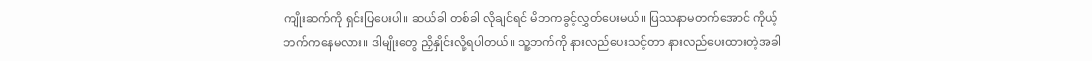ကျိုးဆက်ကို ရှင်းပြပေးပါ။ ဆယ်ခါ တစ်ခါ လိုချင်ရင် မိဘကခွင့်လွှတ်ပေးမယ်။ ပြဿနာမတက်အောင် ကိုယ့်ဘက်ကနေမလား။ ဒါမျိုးတွေ ညှိနှိုင်းလို့ရပါတယ်။ သူ့ဘက်ကို နားလည်ပေးသင့်တာ နားလည်ပေးထားတဲ့အခါ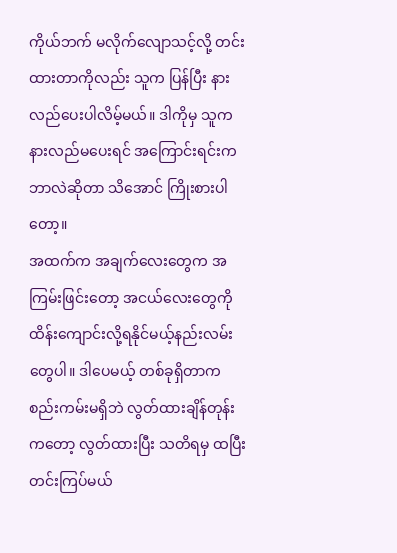ကိုယ်ဘက် မလိုက်လျောသင့်လို့ တင်းထားတာကိုလည်း သူက ပြန်ပြီး နားလည်ပေးပါလိမ့်မယ်။ ဒါကိုမှ သူက နားလည်မပေးရင် အကြောင်းရင်းကဘာလဲဆိုတာ သိအောင် ကြိုးစားပါတော့။
အထက်က အချက်လေးတွေက အကြမ်းဖြင်းတော့ အငယ်လေးတွေကို ထိန်းကျောင်းလို့ရနိုင်မယ့်နည်းလမ်းတွေပါ။ ဒါပေမယ့် တစ်ခုရှိတာက စည်းကမ်းမရှိဘဲ လွတ်ထားချိန်တုန်းကတော့ လွတ်ထားပြီး သတိရမှ ထပြီး တင်းကြပ်မယ်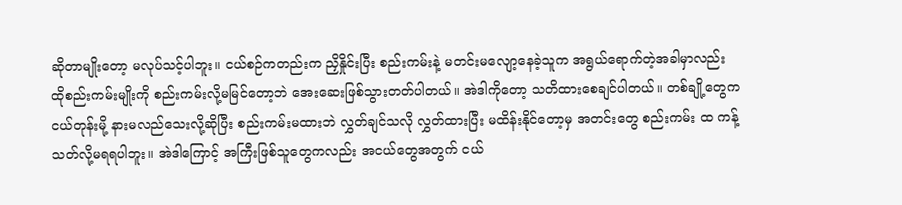ဆိုတာမျိုးတော့ မလုပ်သင့်ပါဘူး။ ငယ်စဉ်ကတည်းက ညှိနှိုင်းပြီး စည်းကမ်းနဲ့ မတင်းမလျော့နေခဲ့သူက အရွယ်ရောက်တဲ့အခါမှာလည်း ထိုစည်းကမ်းမျိုးကို စည်းကမ်းလို့မမြင်တော့ဘဲ အေးဆေးဖြစ်သွားတတ်ပါတယ်။ အဲဒါကိုတော့ သတိထားစေချင်ပါတယ်။ တစ်ချို့တွေက ငယ်တုန်းမို့ နားမလည်သေးလို့ဆိုပြီး စည်းကမ်းမထားဘဲ လွှတ်ချင်သလို လွှတ်ထားပြီး မထိန်းနိုင်တော့မှ အတင်းတွေ စည်းကမ်း ထ ကန့်သတ်လို့မရရပါဘူး။ အဲဒါကြောင့် အကြီးဖြစ်သူတွေကလည်း အငယ်တွေအတွက် ငယ်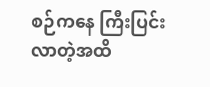စဉ်ကနေ ကြီးပြင်းလာတဲ့အထိ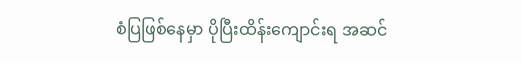စံပြဖြစ်နေမှာ ပိုပြီးထိန်းကျောင်းရ အဆင်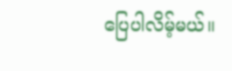ပြေပါလိမ့်မယ်။